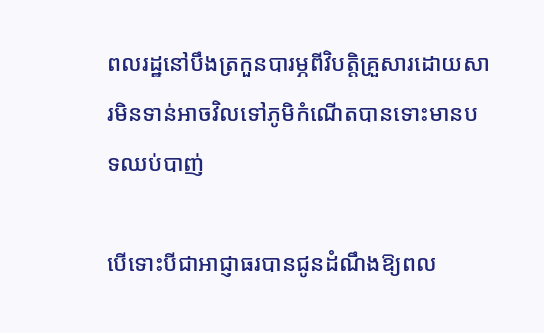ពលរដ្ឋនៅបឹងត្រកួនបារម្ភពីវិបត្តិគ្រួសារដោយសារមិនទាន់អាចវិលទៅភូមិកំណើតបានទោះមានបទឈប់បាញ់

បើទោះបីជាអាជ្ញាធរបានជូនដំណឹងឱ្យពល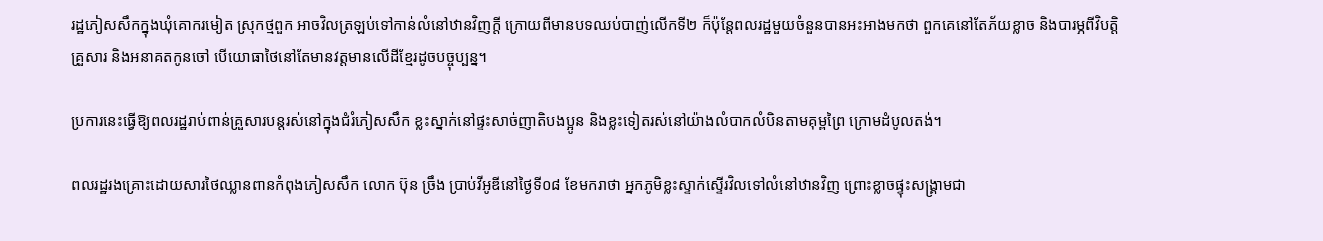រដ្ឋភៀសសឹកក្នុងឃុំគោករមៀត ស្រុកថ្មពួក អាចវិលត្រឡប់ទៅកាន់លំនៅឋានវិញក្តី ក្រោយពីមានបទឈប់បាញ់លើកទី២ ក៏ប៉ុន្តែពលរដ្ឋមួយចំនួនបានអះអាងមកថា ពួកគេនៅតែភ័យខ្លាច និងបារម្ភពីវិបត្តិគ្រួសារ និងអនាគតកូនចៅ បើយោធាថៃនៅតែមានវត្តមានលើដីខ្មែរដូចបច្ចុប្បន្ន។

ប្រការនេះធ្វើឱ្យពលរដ្ឋរាប់ពាន់គ្រួសារបន្តរស់នៅក្នុងជំរំភៀសសឹក ខ្លះស្នាក់នៅផ្ទះសាច់ញាតិបងប្អូន និងខ្លះទៀតរស់នៅយ៉ាងលំបាកលំបិនតាមគុម្ពព្រៃ ក្រោមដំបូលតង់។

ពលរដ្ឋរងគ្រោះដោយសារថៃឈ្លានពានកំពុងភៀសសឹក លោក ប៊ុន ច្រឹង ប្រាប់វីអូឌីនៅថ្ងៃទី០៨ ខែមករាថា អ្នកភូមិខ្លះស្ទាក់ស្ទើរវិលទៅលំនៅឋានវិញ ព្រោះខ្លាចផ្ទុះសង្គ្រាមជា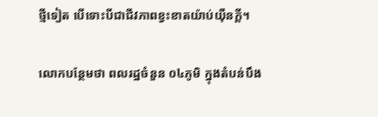ថ្មីទៀត បើទោះបីជាជីវភាពខ្វះខាតយ៉ាប់យ៉ឺនក្តី។

លោកបន្ថែមថា ពលរដ្ឋចំនួន ០៤ភូមិ ក្នុងតំបន់បឹង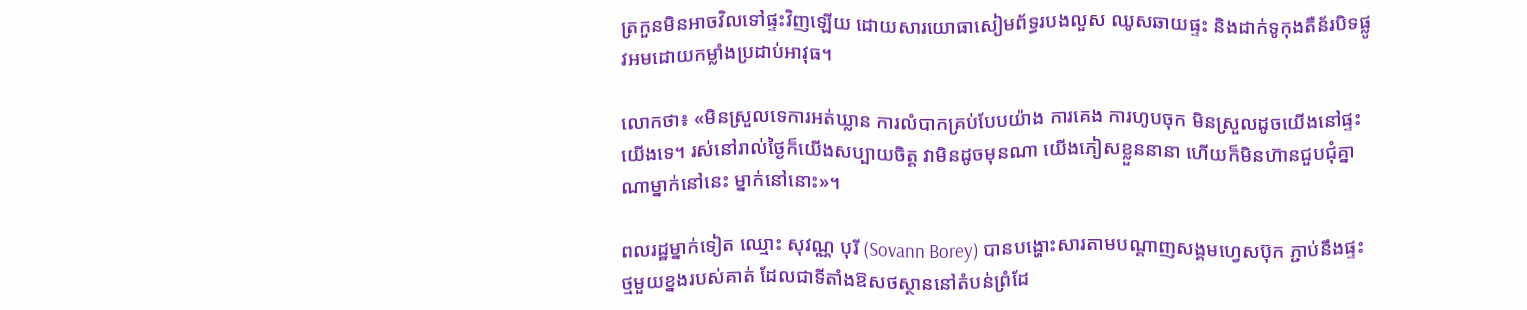ត្រកួនមិនអាចវិលទៅផ្ទះវិញឡើយ ដោយសារយោធាសៀមព័ទ្ធរបងលួស ឈូសឆាយផ្ទះ និងដាក់ទូកុងតឺន័របិទផ្លូវអមដោយកម្លាំងប្រដាប់អាវុធ។

លោកថា៖ «មិនស្រួលទេការអត់ឃ្លាន ការលំបាកគ្រប់បែបយ៉ាង ការគេង ការហូបចុក មិនស្រួលដូចយើងនៅផ្ទះយើងទេ។ រស់នៅរាល់ថ្ងៃក៏យើងសប្បាយចិត្ត វាមិនដូចមុនណា យើងភៀសខ្លួននានា ហើយក៏មិនហ៊ានជួបជុំគ្នាណាម្នាក់នៅនេះ ម្នាក់នៅនោះ»។

ពលរដ្ឋម្នាក់ទៀត ឈ្មោះ សុវណ្ណ បុរី (Sovann Borey) បានបង្ហោះសារតាមបណ្ដាញសង្គមហ្វេសប៊ុក ភ្ជាប់នឹងផ្ទះថ្មមួយខ្នងរបស់គាត់ ដែលជាទីតាំងឱសថស្ថាននៅតំបន់ព្រំដែ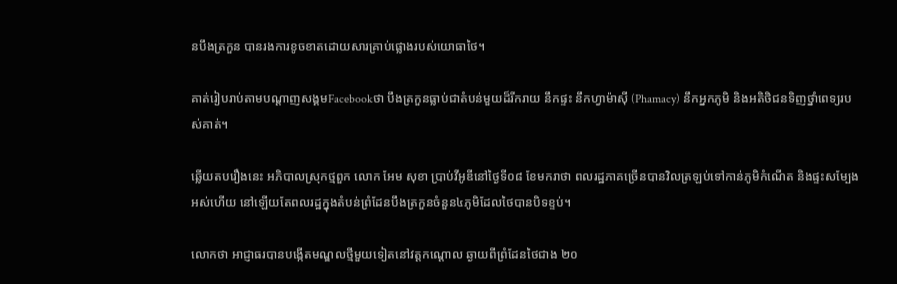នបឹងត្រកួន បានរងការខូចខាតដោយសារគ្រាប់ផ្លោងរបស់យោធាថៃ។

គាត់រៀបរាប់តាមបណ្តាញសង្គមFacebookថា បឹងត្រកួនធ្លាប់ជាតំបន់មួយដ៏រីករាយ នឹកផ្ទះ នឹកហ្វាម៉ាស៊ី (Phamacy) នឹកអ្នកភូមិ និងអតិថិជនទិញថ្នាំពេទ្យរបស់គាត់។

ឆ្លើយតបរឿងនេះ អភិបាលស្រុកថ្មពួក លោក អែម សុខា ប្រាប់វីអូឌីនៅថ្ងៃទី០៨ ខែមករាថា ពលរដ្ឋភាគច្រើនបានវិលត្រឡប់ទៅកាន់ភូមិកំណើត និងផ្ទះសម្បែងអស់ហើយ នៅឡើយតែពលរដ្ឋក្នុងតំបន់ព្រំដែនបឹងត្រកួនចំនួន៤ភូមិដែលថៃបានបិទខ្ទប់។

លោកថា អាជ្ញាធរបានបង្កើតមណ្ឌលថ្មីមួយទៀតនៅវត្តកណ្តោល ឆ្ងាយពីព្រំដែនថៃជាង ២០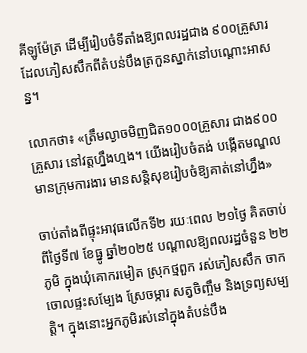គីឡូម៉ែត្រ ដើម្បីរៀបចំទីតាំងឱ្យពលរដ្ឋជាង ៩០០គ្រួសារ ដែលភៀសសឹកពីតំបន់បឹងត្រកួនស្នាក់នៅបណ្តោះអាសន្ន។

លោកថា៖ «ត្រឹមល្ងាចមិញជិត១០០០គ្រួសារ ជាង៩០០គ្រួសារ នៅវត្តហ្នឹងហ្មង។ យើងរៀបចំតង់ បង្កើតមណ្ឌលមានក្រុមការងារ មានសន្តិសុខរៀបចំឱ្យគាត់នៅហ្នឹង»

ចាប់តាំងពីផ្ទុះអាវុធលើកទី២ រយៈពេល ២១ថ្ងៃ គិតចាប់ពីថ្ងៃទី៧ ខែធ្នូ ឆ្នាំ២០២៥ បណ្តាលឱ្យពលរដ្ឋចំនួន ២២ ភូមិ ក្នុងឃុំគោករមៀត ស្រុកថ្មពួក រស់ភៀសសឹក ចាកចោលផ្ទះសម្បែង ស្រែចម្ការ សត្វចិញ្ចឹម និងទ្រព្យសម្បត្តិ។ ក្នុងនោះអ្នកភូមិរស់នៅក្នុងតំបន់បឹង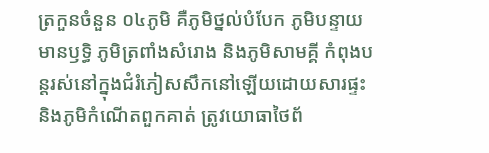ត្រកួនចំនួន ០៤ភូមិ គឺភូមិថ្នល់បំបែក ភូមិបន្ទាយមានឫទ្ធិ ភូមិត្រពាំងសំរោង និងភូមិសាមគ្គី កំពុងបន្តរស់នៅក្នុងជំរំភៀសសឹកនៅឡើយដោយសារផ្ទះ និងភូមិកំណើតពួកគាត់ ត្រូវយោធាថៃព័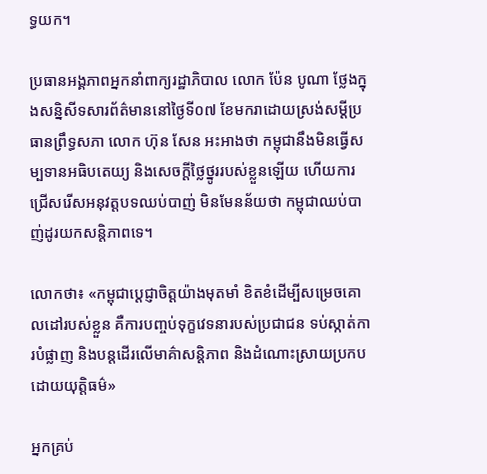ទ្ធយក។

ប្រធានអង្គភាពអ្នកនាំពាក្យរដ្ឋាភិបាល លោក ប៉ែន បូណា ថ្លែងក្នុងសន្និសីទសារព័ត៌មាននៅថ្ងៃទី០៧ ខែមករាដោយស្រង់សម្ដីប្រធានព្រឹទ្ធសភា លោក ហ៊ុន សែន អះអាងថា កម្ពុជានឹងមិនធ្វើសម្បទានអធិបតេយ្យ និងសេចក្ដីថ្លៃថ្នូររបស់ខ្លួនឡើយ ហើយការជ្រើសរើសអនុវត្តបទឈប់បាញ់ មិនមែនន័យថា កម្ពុជាឈប់បាញ់ដូរយកសន្តិភាពទេ។

លោកថា៖ «កម្ពុជាប្តេជ្ញាចិត្តយ៉ាងមុតមាំ ខិតខំដើម្បីសម្រេចគោលដៅរបស់ខ្លួន គឺការបញ្ចប់ទុក្ខវេទនារបស់ប្រជាជន ទប់ស្កាត់ការបំផ្លាញ និងបន្តដើរលើមាគ៌ាសន្តិភាព និងដំណោះស្រាយប្រកបដោយយុត្តិធម៌»

អ្នកគ្រប់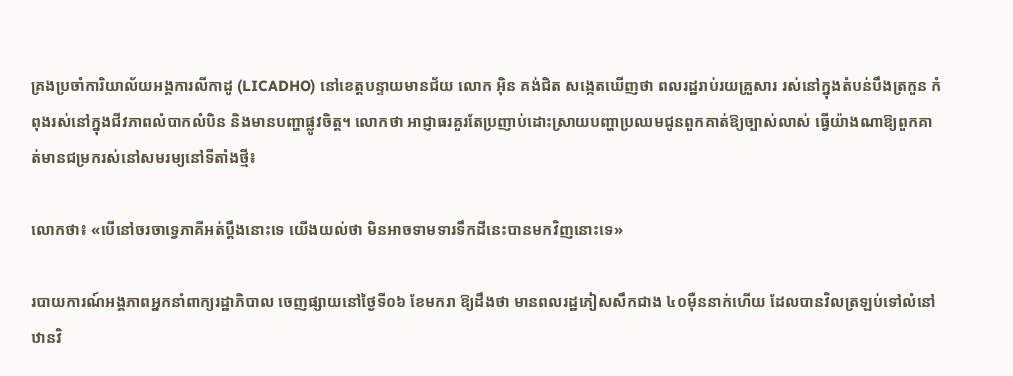គ្រងប្រចាំការិយាល័យអង្គការលីកាដូ (LICADHO) នៅខេត្តបន្ទាយមានជ័យ លោក អ៊ិន គង់ជិត សង្កេតឃើញថា ពលរដ្ឋរាប់រយគ្រួសារ រស់នៅក្នុងតំបន់បឹងត្រកួន កំពុងរស់នៅក្នុងជីវភាពលំបាកលំបិន និងមានបញ្ហាផ្លូវចិត្ត។ លោកថា អាជ្ញាធរគួរតែប្រញាប់ដោះស្រាយបញ្ហាប្រឈមជូនពួកគាត់ឱ្យច្បាស់លាស់ ធ្វើយ៉ាងណាឱ្យពួកគាត់មានជម្រករស់នៅសមរម្យនៅទីតាំងថ្មី៖

លោកថា៖ «បើនៅចរចាទ្វេភាគីអត់ប្ដឹងនោះទេ យើងយល់ថា មិនអាចទាមទារទឹកដីនេះបានមកវិញនោះទេ»

របាយការណ៍អង្គភាពអ្នកនាំពាក្យរដ្ឋាភិបាល ចេញផ្សាយនៅថ្ងៃទី០៦ ខែមករា ឱ្យដឹងថា មានពលរដ្ឋភៀសសឹកជាង ៤០ម៉ឺននាក់ហើយ ដែលបានវិលត្រឡប់ទៅលំនៅឋានវិ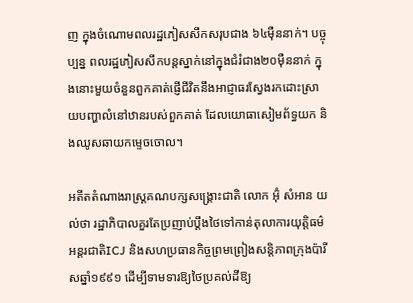ញ ក្នុងចំណោមពលរដ្ឋភៀសសឹកសរុបជាង ៦៤ម៉ឺននាក់។ បច្ចុប្បន្ន ពលរដ្ឋភៀសសឹកបន្តស្នាក់នៅក្នុងជំរំជាង២០ម៉ឺននាក់ ក្នុងនោះមួយចំនួនពួកគាត់ផ្ញើជីវិតនឹងអាជ្ញាធរស្វែងរកដោះស្រាយបញ្ហាលំនៅឋានរបស់ពួកគាត់ ដែលយោធាសៀមព័ទ្ធយក និងឈូសឆាយកម្ទេចចោល។

អតីតតំណាងរាស្ត្រគណបក្សសង្គ្រោះជាតិ លោក អ៊ុំ សំអាន យល់ថា រដ្ឋាភិបាលគួរតែប្រញាប់ប្តឹងថៃទៅកាន់តុលាការយុត្តិធម៌អន្តរជាតិICJ និងសហប្រធានកិច្ចព្រមព្រៀងសន្តិភាពក្រុងប៉ារីសឆ្នាំ១៩៩១ ដើម្បីទាមទារឱ្យថៃប្រគល់ដីឱ្យ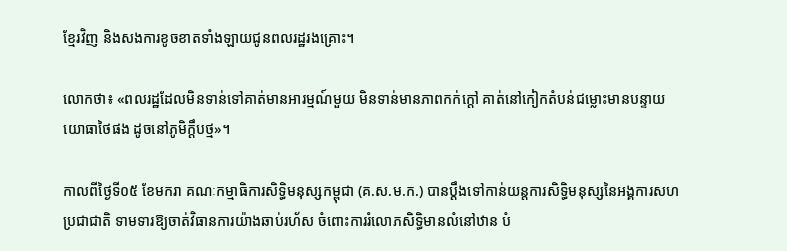ខ្មែរវិញ និងសងការខូចខាតទាំងឡាយជូនពលរដ្ឋរងគ្រោះ។

លោកថា៖ «ពលរដ្ឋដែលមិនទាន់ទៅគាត់មានអារម្មណ៍មួយ មិនទាន់មានភាពកក់ក្តៅ គាត់នៅកៀកតំបន់ជម្លោះមានបន្ទាយយោធាថៃផង ដូចនៅភូមិក្តឹបថ្ម»។

កាលពីថ្ងៃទី០៥ ខែមករា គណៈកម្មាធិការសិទ្ធិមនុស្សកម្ពុជា (គ.ស.ម.ក.) បានប្តឹងទៅកាន់យន្តការសិទ្ធិមនុស្សនៃអង្គការសហប្រជាជាតិ ទាមទារឱ្យចាត់វិធានការយ៉ាងឆាប់រហ័ស ចំពោះការរំលោភសិទ្ធិមានលំនៅឋាន បំ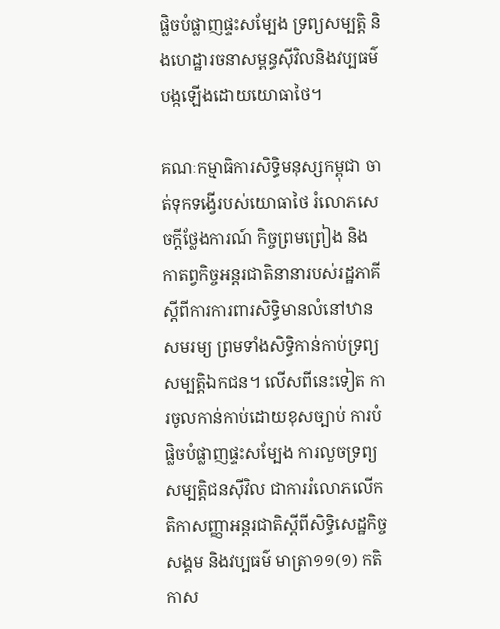ផ្លិចបំផ្លាញផ្ទះសម្បែង ទ្រព្យសម្បត្តិ និងហេដ្ឋារចនាសម្ពន្ធស៊ីវិលនិងវប្បធម៌ បង្កឡើងដោយយោធាថៃ។

គណៈកម្មាធិការសិទ្ធិមនុស្សកម្ពុជា ចាត់ទុកទង្វើរបស់យោធាថៃ រំលោភសេចក្ដីថ្លែងការណ៍ កិច្ចព្រមព្រៀង និង កាតព្វកិច្ចអន្តរជាតិនានារបស់រដ្ឋភាគី ស្តីពីការការពារសិទ្ធិមានលំនៅឋានសមរម្យ ព្រមទាំងសិទ្ធិកាន់កាប់ទ្រព្យសម្បត្តិឯកជន។ លើសពីនេះទៀត ការចូលកាន់កាប់ដោយខុសច្បាប់ ការបំផ្លិចបំផ្លាញផ្ទះសម្បែង ការលួចទ្រព្យសម្បត្តិជនស៊ីវិល ជាការរំលោភលើកតិកាសញ្ញាអន្តរជាតិស្តីពីសិទ្ធិសេដ្ឋកិច្ច សង្គម និងវប្បធម៌ មាត្រា១១(១) កតិកាស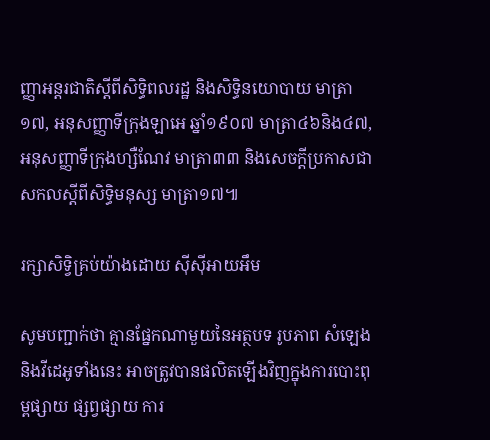ញ្ញាអន្តរជាតិស្តីពីសិទ្ធិពលរដ្ឋ និងសិទ្ធិនយោបាយ មាត្រា១៧, អនុសញ្ញាទីក្រុងឡាអេ ឆ្នាំ១៩០៧ មាត្រា៤៦និង៤៧, អនុសញ្ញាទីក្រុងហ្សឺណែវ មាត្រា៣៣ និងសេចក្ដីប្រកាសជាសកលស្តីពីសិទ្ធិមនុស្ស មាត្រា១៧៕

រក្សាសិទ្វិគ្រប់យ៉ាងដោយ ស៊ីស៊ីអាយអឹម

សូមបញ្ជាក់ថា គ្មានផ្នែកណាមួយនៃអត្ថបទ រូបភាព សំឡេង និងវីដេអូទាំងនេះ អាចត្រូវបានផលិតឡើងវិញក្នុងការបោះពុម្ពផ្សាយ ផ្សព្វផ្សាយ ការ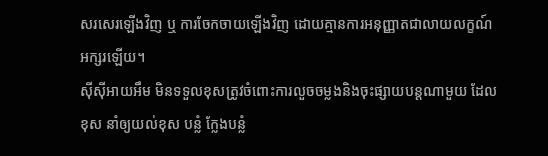សរសេរឡើងវិញ ឬ ការចែកចាយឡើងវិញ ដោយគ្មានការអនុញ្ញាតជាលាយលក្ខណ៍អក្សរឡើយ។
ស៊ីស៊ីអាយអឹម មិនទទួលខុសត្រូវចំពោះការលួចចម្លងនិងចុះផ្សាយបន្តណាមួយ ដែលខុស នាំឲ្យយល់ខុស បន្លំ ក្លែងបន្លំ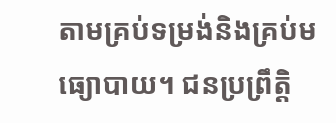តាមគ្រប់ទម្រង់និងគ្រប់មធ្យោបាយ។ ជនប្រព្រឹត្តិ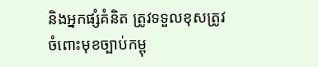និងអ្នកផ្សំគំនិត ត្រូវទទួលខុសត្រូវចំពោះមុខច្បាប់កម្ពុ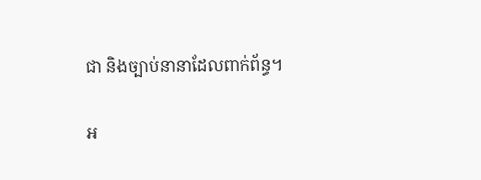ជា និងច្បាប់នានាដែលពាក់ព័ន្ធ។

អ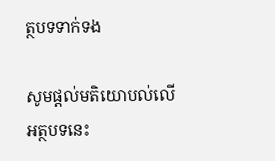ត្ថបទទាក់ទង

សូមផ្ដល់មតិយោបល់លើអត្ថបទនេះ